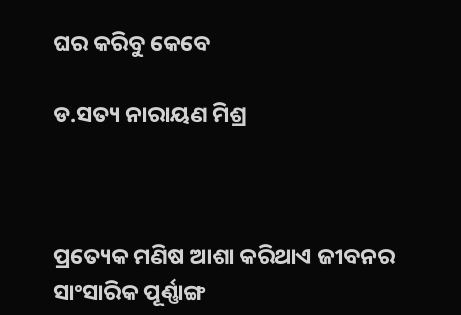ଘର କରିବୁ କେବେ

ଡ.ସତ୍ୟ ନାରାୟଣ ମିଶ୍ର



ପ୍ରତ୍ୟେକ ମଣିଷ ଆଶା କରିଥାଏ ଜୀବନର ସାଂସାରିକ ପୂର୍ଣ୍ଣାଙ୍ଗ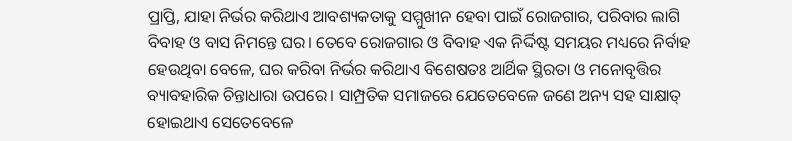ପ୍ରାପ୍ତି, ଯାହା ନିର୍ଭର କରିଥାଏ ଆବଶ୍ୟକତାକୁ ସମ୍ମୁଖୀନ ହେବା ପାଇଁ ରୋଜଗାର, ପରିବାର ଲାଗି ବିବାହ ଓ ବାସ ନିମନ୍ତେ ଘର। ତେବେ ରୋଜଗାର ଓ ବିବାହ ଏକ ନିର୍ଦ୍ଦିଷ୍ଟ ସମୟର ମଧ୍ୟରେ ନିର୍ବାହ ହେଉଥିବା ବେଳେ, ଘର କରିବା ନିର୍ଭର କରିଥାଏ ବିଶେଷତଃ ଆର୍ଥିକ ସ୍ଥିରତା ଓ ମନୋବୃତ୍ତିର ବ୍ୟାବହାରିକ ଚିନ୍ତାଧାରା ଉପରେ। ସାମ୍ପ୍ରତିକ ସମାଜରେ ଯେତେବେଳେ ଜଣେ ଅନ୍ୟ ସହ ସାକ୍ଷାତ୍‌ ହୋଇଥାଏ ସେତେବେଳେ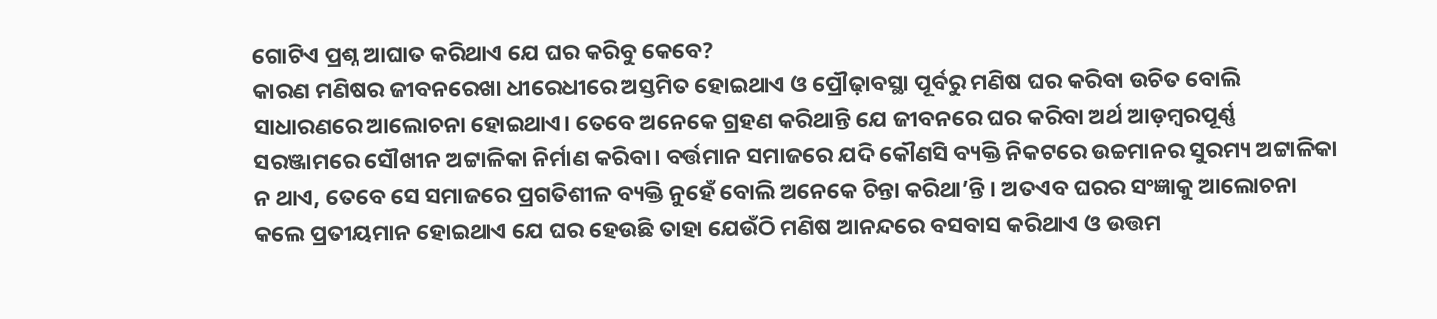ଗୋଟିଏ ପ୍ରଶ୍ନ ଆଘାତ କରିଥାଏ ଯେ ଘର କରିବୁ କେବେ?
କାରଣ ମଣିଷର ଜୀବନରେଖା ଧୀରେଧୀରେ ଅସ୍ତମିତ ହୋଇଥାଏ ଓ ପ୍ରୌଢ଼ାବସ୍ଥା ପୂର୍ବରୁ ମଣିଷ ଘର କରିବା ଉଚିତ ବୋଲି ସାଧାରଣରେ ଆଲୋଚନା ହୋଇଥାଏ। ତେବେ ଅନେକେ ଗ୍ରହଣ କରିଥାନ୍ତି ଯେ ଜୀବନରେ ଘର କରିବା ଅର୍ଥ ଆଡ଼ମ୍ବରପୂର୍ଣ୍ଣ ସରଞ୍ଜାମରେ ସୌଖୀନ ଅଟ୍ଟାଳିକା ନିର୍ମାଣ କରିବା। ବର୍ତ୍ତମାନ ସମାଜରେ ଯଦି କୌଣସି ବ୍ୟକ୍ତି ନିକଟରେ ଉଚ୍ଚମାନର ସୁରମ୍ୟ ଅଟ୍ଟାଳିକା ନ ଥାଏ, ତେବେ ସେ ସମାଜରେ ପ୍ରଗତିଶୀଳ ବ୍ୟକ୍ତି ନୁହେଁ ବୋଲି ଅନେକେ ଚିନ୍ତା କରିଥା’ନ୍ତି । ଅତଏବ ଘରର ସଂଜ୍ଞାକୁ ଆଲୋଚନା କଲେ ପ୍ରତୀୟମାନ ହୋଇଥାଏ ଯେ ଘର ହେଉଛି ତାହା ଯେଉଁଠି ମଣିଷ ଆନନ୍ଦରେ ବସବାସ କରିଥାଏ ଓ ଉତ୍ତମ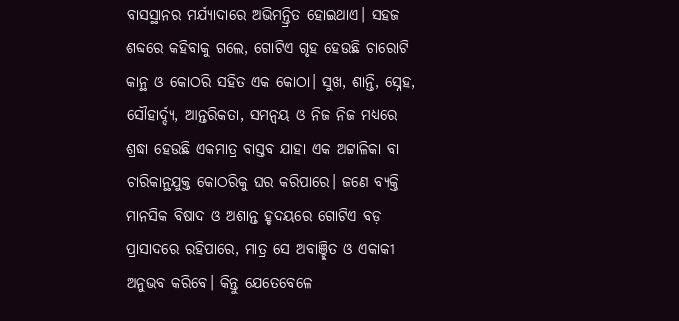ବାସସ୍ଥାନର ମର୍ଯ୍ୟାଦାରେ ଅଭିମନ୍ତ୍ରିତ ହୋଇଥାଏ। ସହଜ ଶବ୍ଦରେ କହିବାକୁ ଗଲେ, ଗୋଟିଏ ଗୃହ ହେଉଛି ଚାରୋଟି କାନ୍ଥ ଓ କୋଠରି ସହିତ ଏକ କୋଠା। ସୁଖ, ଶାନ୍ତି, ସ୍ନେହ, ସୌହାର୍ଦ୍ଦ୍ୟ, ଆନ୍ତରିକତା, ସମନ୍ବୟ ଓ ନିଜ ନିଜ ମଧ୍ୟରେ ଶ୍ରଦ୍ଧା ହେଉଛି ଏକମାତ୍ର ବାସ୍ତବ ଯାହା ଏକ ଅଟ୍ଟାଳିକା ବା ଚାରିକାନ୍ଥଯୁକ୍ତ କୋଠରିକୁ ଘର କରିପାରେ। ଜଣେ ବ୍ୟକ୍ତି ମାନସିକ ବିଷାଦ ଓ ଅଶାନ୍ତ ହୃଦୟରେ ଗୋଟିଏ ବଡ଼ ପ୍ରାସାଦରେ ରହିପାରେ, ମାତ୍ର ସେ ଅବାଞ୍ଛିତ ଓ ଏକାକୀ ଅନୁଭବ କରିବେ। କିନ୍ତୁ ଯେତେବେଳେ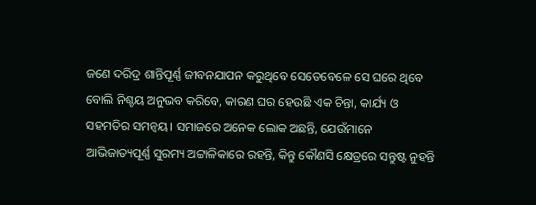ଜଣେ ଦରିଦ୍ର ଶାନ୍ତିପୂର୍ଣ୍ଣ ଜୀବନଯାପନ କରୁଥିବେ ସେତେବେଳେ ସେ ଘରେ ଥିବେ ବୋଲି ନିଶ୍ଚୟ ଅନୁଭବ କରିବେ, କାରଣ ଘର ହେଉଛି ଏକ ଚିନ୍ତା, କାର୍ଯ୍ୟ ଓ ସହମତିର ସମନ୍ବୟ। ସମାଜରେ ଅନେକ ଲୋକ ଅଛନ୍ତି, ଯେଉଁମାନେ ଆଭିଜାତ୍ୟପୂର୍ଣ୍ଣ ସୁରମ୍ୟ ଅଟ୍ଟାଳିକାରେ ରହନ୍ତି, କିନ୍ତୁ କୌଣସି କ୍ଷେତ୍ରରେ ସନ୍ତୁଷ୍ଟ ନୁହନ୍ତି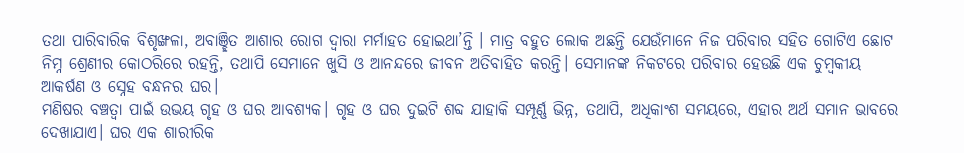ତଥା ପାରିବାରିକ ବିଶୃଙ୍ଖଳା, ଅବାଞ୍ଛିତ ଆଶାର ରୋଗ ଦ୍ୱାରା ମର୍ମାହତ ହୋଇଥା’ନ୍ତି । ମାତ୍ର ବହୁତ ଲୋକ ଅଛନ୍ତି ଯେଉଁମାନେ ନିଜ ପରିବାର ସହିତ ଗୋଟିଏ ଛୋଟ ନିମ୍ନ ଶ୍ରେଣୀର କୋଠରିରେ ରହନ୍ତି, ତଥାପି ସେମାନେ ଖୁସି ଓ ଆନନ୍ଦରେ ଜୀବନ ଅତିବାହିତ କରନ୍ତି। ସେମାନଙ୍କ ନିକଟରେ ପରିବାର ହେଉଛି ଏକ ଚୁମ୍ବକୀୟ ଆକର୍ଷଣ ଓ ସ୍ନେହ ବନ୍ଧନର ଘର।
ମଣିଷର ବଞ୍ଚତ୍ବା ପାଇଁ ଉଭୟ ଗୃହ ଓ ଘର ଆବଶ୍ୟକ। ଗୃହ ଓ ଘର ଦୁଇଟି ଶବ୍ଦ ଯାହାକି ସମ୍ପୂର୍ଣ୍ଣ ଭିନ୍ନ, ତଥାପି, ଅଧିକାଂଶ ସମୟରେ, ଏହାର ଅର୍ଥ ସମାନ ଭାବରେ ଦେଖାଯାଏ। ଘର ଏକ ଶାରୀରିକ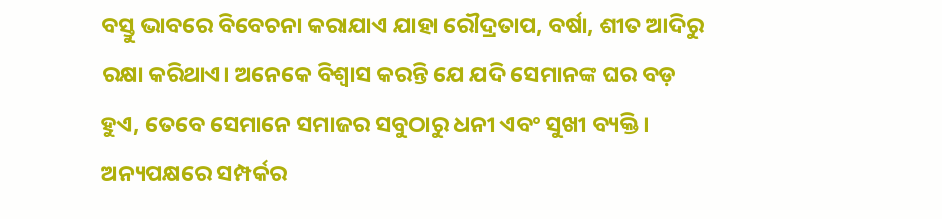ବସ୍ତୁ ଭାବରେ ବିବେଚନା କରାଯାଏ ଯାହା ରୌଦ୍ରତାପ, ବର୍ଷା, ଶୀତ ଆଦିରୁ ରକ୍ଷା କରିଥାଏ। ଅନେକେ ବିଶ୍ୱାସ କରନ୍ତି ଯେ ଯଦି ସେମାନଙ୍କ ଘର ବଡ଼ ହୁଏ, ତେବେ ସେମାନେ ସମାଜର ସବୁଠାରୁ ଧନୀ ଏବଂ ସୁଖୀ ବ୍ୟକ୍ତି। ଅନ୍ୟପକ୍ଷରେ ସମ୍ପର୍କର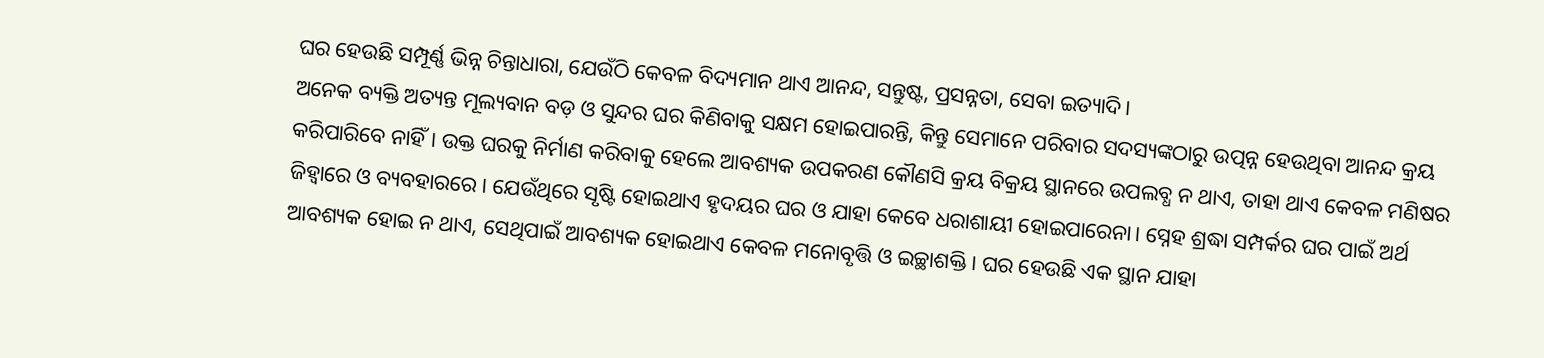ଘର ହେଉଛି ସମ୍ପୂର୍ଣ୍ଣ ଭିନ୍ନ ଚିନ୍ତାଧାରା, ଯେଉଁଠି କେବଳ ବିଦ୍ୟମାନ ଥାଏ ଆନନ୍ଦ, ସନ୍ତୁଷ୍ଟ, ପ୍ରସନ୍ନତା, ସେବା ଇତ୍ୟାଦି।
ଅନେକ ବ୍ୟକ୍ତି ଅତ୍ୟନ୍ତ ମୂଲ୍ୟବାନ ବଡ଼ ଓ ସୁନ୍ଦର ଘର କିଣିବାକୁ ସକ୍ଷମ ହୋଇପାରନ୍ତି, କିନ୍ତୁ ସେମାନେ ପରିବାର ସଦସ୍ୟଙ୍କଠାରୁ ଉତ୍ପନ୍ନ ହେଉଥିବା ଆନନ୍ଦ କ୍ରୟ କରିପାରିବେ ନାହିଁ। ଉକ୍ତ ଘରକୁ ନିର୍ମାଣ କରିବାକୁ ହେଲେ ଆବଶ୍ୟକ ଉପକରଣ କୌଣସି କ୍ରୟ ବିକ୍ରୟ ସ୍ଥାନରେ ଉପଲବ୍ଧ ନ ଥାଏ, ତାହା ଥାଏ କେବଳ ମଣିଷର ଜିହ୍ବାରେ ଓ ବ୍ୟବହାରରେ। ଯେଉଁଥିରେ ସୃଷ୍ଟି ହୋଇଥାଏ ହୃଦୟର ଘର ଓ ଯାହା କେବେ ଧରାଶାୟୀ ହୋଇପାରେନା। ସ୍ନେହ ଶ୍ରଦ୍ଧା ସମ୍ପର୍କର ଘର ପାଇଁ ଅର୍ଥ ଆବଶ୍ୟକ ହୋଇ ନ ଥାଏ, ସେଥିପାଇଁ ଆବଶ୍ୟକ ହୋଇଥାଏ କେବଳ ମନୋବୃତ୍ତି ଓ ଇଚ୍ଛାଶକ୍ତି। ଘର ହେଉଛି ଏକ ସ୍ଥାନ ଯାହା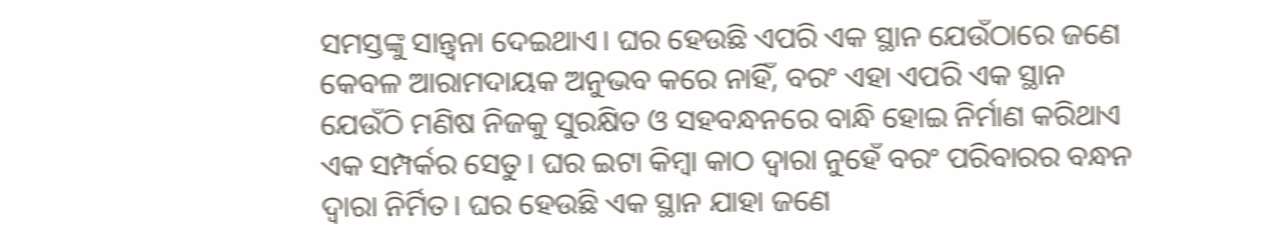ସମସ୍ତଙ୍କୁ ସାନ୍ତ୍ୱନା ଦେଇଥାଏ। ଘର ହେଉଛି ଏପରି ଏକ ସ୍ଥାନ ଯେଉଁଠାରେ ଜଣେ କେବଳ ଆରାମଦାୟକ ଅନୁଭବ କରେ ନାହିଁ, ବରଂ ଏହା ଏପରି ଏକ ସ୍ଥାନ ଯେଉଁଠି ମଣିଷ ନିଜକୁ ସୁରକ୍ଷିତ ଓ ସହବନ୍ଧନରେ ବାନ୍ଧି ହୋଇ ନିର୍ମାଣ କରିଥାଏ ଏକ ସମ୍ପର୍କର ସେତୁ। ଘର ଇଟା କିମ୍ବା କାଠ ଦ୍ୱାରା ନୁହେଁ ବରଂ ପରିବାରର ବନ୍ଧନ ଦ୍ୱାରା ନିର୍ମିତ। ଘର ହେଉଛି ଏକ ସ୍ଥାନ ଯାହା ଜଣେ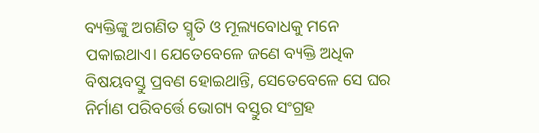ବ୍ୟକ୍ତିଙ୍କୁ ଅଗଣିତ ସ୍ମୃତି ଓ ମୂଲ୍ୟବୋଧକୁ ମନେ ପକାଇଥାଏ। ଯେତେବେଳେ ଜଣେ ବ୍ୟକ୍ତି ଅଧିକ ବିଷୟବସ୍ତୁ ପ୍ରବଣ ହୋଇଥାନ୍ତି, ସେତେବେଳେ ସେ ଘର ନିର୍ମାଣ ପରିବର୍ତ୍ତେ ଭୋଗ୍ୟ ବସ୍ତୁର ସଂଗ୍ରହ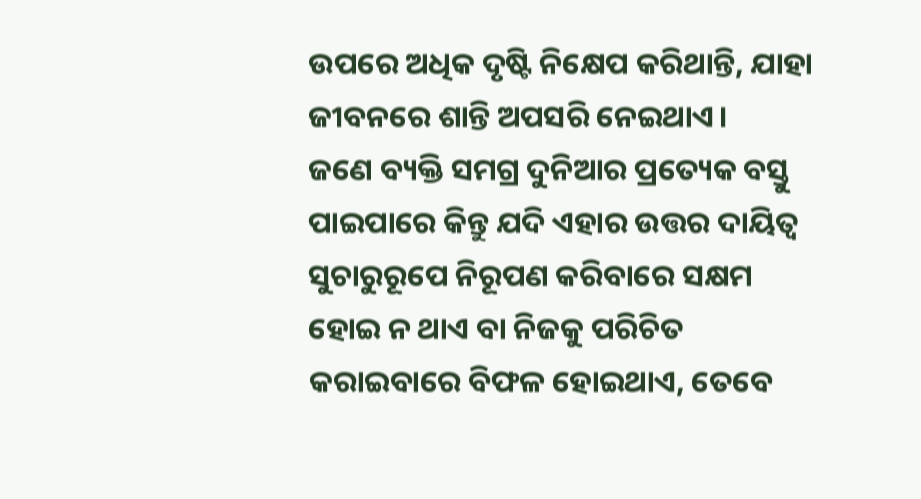ଉପରେ ଅଧିକ ଦୃଷ୍ଟି ନିକ୍ଷେପ କରିଥାନ୍ତି, ଯାହା ଜୀବନରେ ଶାନ୍ତି ଅପସରି ନେଇଥାଏ।
ଜଣେ ବ୍ୟକ୍ତି ସମଗ୍ର ଦୁନିଆର ପ୍ରତ୍ୟେକ ବସ୍ତୁ ପାଇପାରେ କିନ୍ତୁ ଯଦି ଏହାର ଉତ୍ତର ଦାୟିତ୍ୱ ସୁଚାରୁରୂପେ ନିରୂପଣ କରିବାରେ ସକ୍ଷମ ହୋଇ ନ ଥାଏ ବା ନିଜକୁ ପରିଚିତ କରାଇବାରେ ବିଫଳ ହୋଇଥାଏ, ତେବେ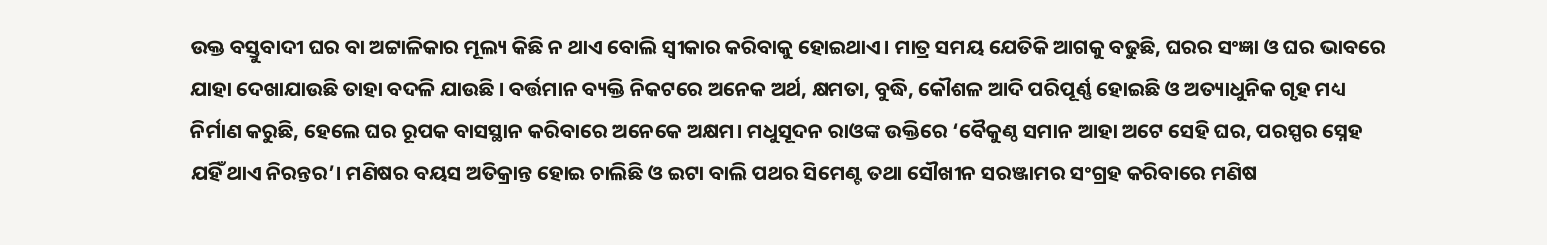ଉକ୍ତ ବସ୍ତୁବାଦୀ ଘର ବା ଅଟ୍ଟାଳିକାର ମୂଲ୍ୟ କିଛି ନ ଥାଏ ବୋଲି ସ୍ବୀକାର କରିବାକୁ ହୋଇଥାଏ। ମାତ୍ର ସମୟ ଯେତିକି ଆଗକୁ ବଢୁଛି, ଘରର ସଂଜ୍ଞା ଓ ଘର ଭାବରେ ଯାହା ଦେଖାଯାଉଛି ତାହା ବଦଳି ଯାଉଛି । ବର୍ତ୍ତମାନ ବ୍ୟକ୍ତି ନିକଟରେ ଅନେକ ଅର୍ଥ, କ୍ଷମତା, ବୁଦ୍ଧି, କୌଶଳ ଆଦି ପରିପୂର୍ଣ୍ଣ ହୋଇଛି ଓ ଅତ୍ୟାଧୁନିକ ଗୃହ ମଧ୍ୟ ନିର୍ମାଣ କରୁଛି, ହେଲେ ଘର ରୂପକ ବାସସ୍ଥାନ କରିବାରେ ଅନେକେ ଅକ୍ଷମ। ମଧୁସୂଦନ ରାଓଙ୍କ ଉକ୍ତିରେ ‘ବୈକୁଣ୍ଠ ସମାନ ଆହା ଅଟେ ସେହି ଘର, ପରସ୍ପର ସ୍ନେହ ଯହିଁ ଥାଏ ନିରନ୍ତର’। ମଣିଷର ବୟସ ଅତିକ୍ରାନ୍ତ ହୋଇ ଚାଲିଛି ଓ ଇଟା ବାଲି ପଥର ସିମେଣ୍ଟ ତଥା ସୌଖୀନ ସରଞ୍ଜାମର ସଂଗ୍ରହ କରିବାରେ ମଣିଷ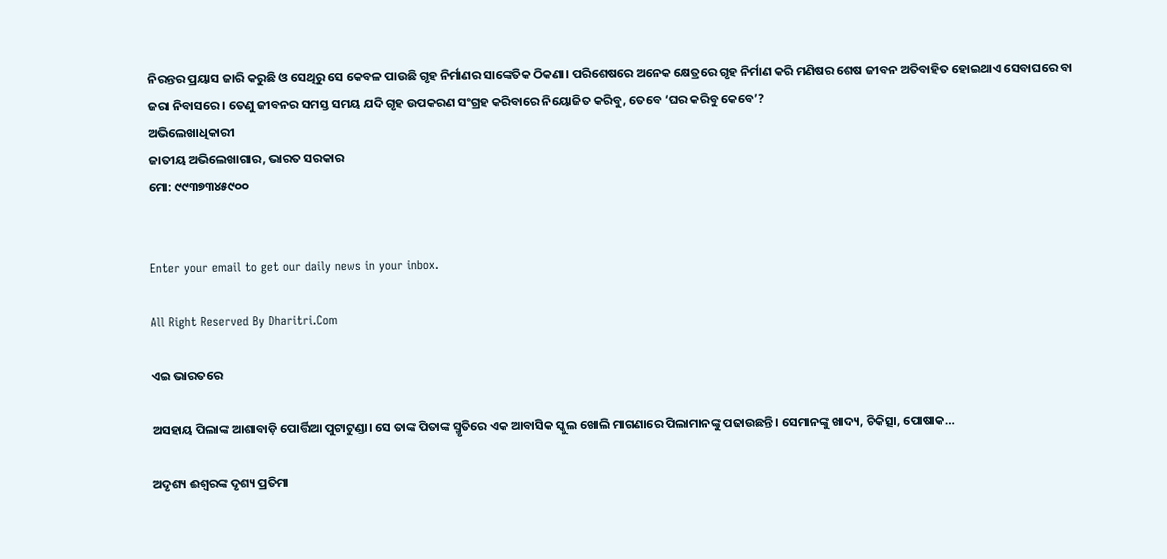ନିରନ୍ତର ପ୍ରୟାସ ଜାରି କରୁଛି ଓ ସେଥିରୁ ସେ କେବଳ ପାଉଛି ଗୃହ ନିର୍ମାଣର ସାଙ୍କେତିକ ଠିକଣା। ପରିଶେଷରେ ଅନେକ କ୍ଷେତ୍ରରେ ଗୃହ ନିର୍ମାଣ କରି ମଣିଷର ଶେଷ ଜୀବନ ଅତିବାହିତ ହୋଇଥାଏ ସେବାଘରେ ବା ଜରା ନିବାସରେ। ତେଣୁ ଜୀବନର ସମସ୍ତ ସମୟ ଯଦି ଗୃହ ଉପକରଣ ସଂଗ୍ରହ କରିବାରେ ନିୟୋଜିତ କରିବୁ, ତେବେ ‘ଘର କରିବୁ କେବେ’?
ଅଭିଲେଖାଧିକାରୀ
ଜାତୀୟ ଅଭିଲେଖାଗାର, ଭାରତ ସରକାର
ମୋ: ୯୯୩୭୩୪୫୯୦୦


Enter your email to get our daily news in your inbox.

All Right Reserved By Dharitri.Com

ଏଇ ଭାରତରେ

ଅସହାୟ ପିଲାଙ୍କ ଆଶାବାଡ଼ି ପୋର୍ତ୍ତିଆ ପୁଟାଟୁଣ୍ଡା। ସେ ତାଙ୍କ ପିତାଙ୍କ ସ୍ମୃତିରେ ଏକ ଆବାସିକ ସ୍କୁଲ ଖୋଲି ମାଗଣାରେ ପିଲାମାନଙ୍କୁ ପଢାଉଛନ୍ତି। ସେମାନଙ୍କୁ ଖାଦ୍ୟ, ଚିକିତ୍ସା, ପୋଷାକ…

ଅଦୃଶ୍ୟ ଈଶ୍ୱରଙ୍କ ଦୃଶ୍ୟ ପ୍ରତିମା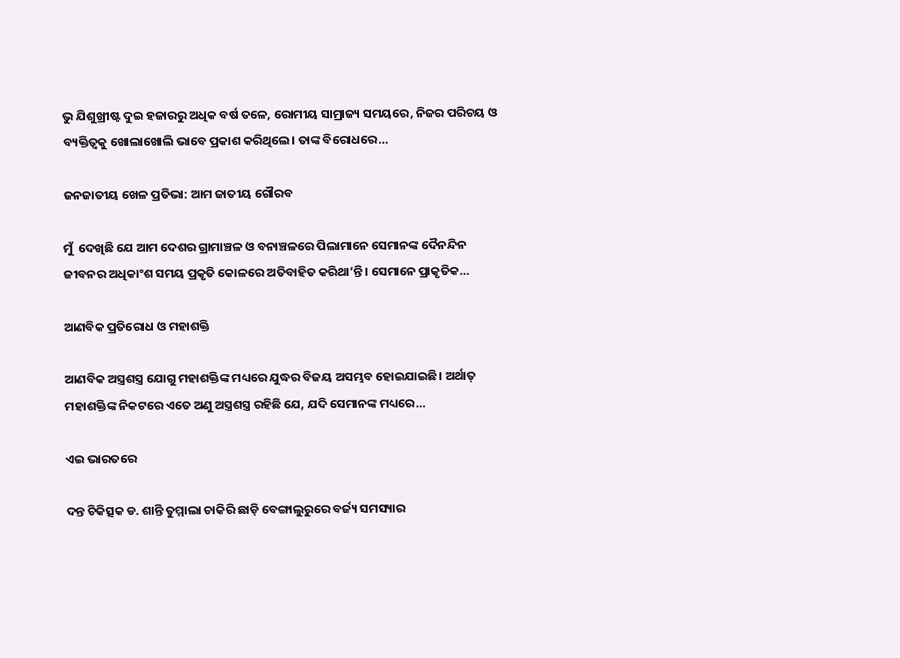ଭୁ ଯିଶୁଖ୍ରୀଷ୍ଟ ଦୁଇ ହଜାରରୁ ଅଧିକ ବର୍ଷ ତଳେ, ରୋମୀୟ ସାମ୍ରାଜ୍ୟ ସମୟରେ, ନିଜର ପରିଚୟ ଓ ବ୍ୟକ୍ତିତ୍ୱକୁ ଖୋଲାଖୋଲି ଭାବେ ପ୍ରକାଶ କରିଥିଲେ। ତାଙ୍କ ବିରୋଧରେ…

ଜନଜାତୀୟ ଖେଳ ପ୍ରତିଭା: ଆମ ଜାତୀୟ ଗୌରବ

ମୁଁ  ଦେଖିଛି ଯେ ଆମ ଦେଶର ଗ୍ରାମାଞ୍ଚଳ ଓ ବନାଞ୍ଚଳରେ ପିଲାମାନେ ସେମାନଙ୍କ ଦୈନନ୍ଦିନ ଜୀବନର ଅଧିକାଂଶ ସମୟ ପ୍ରକୃତି କୋଳରେ ଅତିବାହିତ କରିଥା’ନ୍ତି। ସେମାନେ ପ୍ରାକୃତିକ…

ଆଣବିକ ପ୍ରତିରୋଧ ଓ ମହାଶକ୍ତି

ଆଣବିକ ଅସ୍ତ୍ରଶସ୍ତ୍ର ଯୋଗୁ ମହାଶକ୍ତିଙ୍କ ମଧ୍ୟରେ ଯୁଦ୍ଧର ବିଜୟ ଅସମ୍ଭବ ହୋଇଯାଇଛି। ଅର୍ଥାତ୍‌ ମହାଶକ୍ତିଙ୍କ ନିକଟରେ ଏତେ ଅଣୁ ଅସ୍ତ୍ରଶସ୍ତ୍ର ରହିଛି ଯେ, ଯଦି ସେମାନଙ୍କ ମଧ୍ୟରେ…

ଏଇ ଭାରତରେ

ଦନ୍ତ ଚିକିତ୍ସକ ଡ. ଶାନ୍ତି ତୁମ୍ମାଲା ଚାକିରି ଛାଡ଼ି ବେଙ୍ଗାଲୁରୁରେ ବର୍ଜ୍ୟ ସମସ୍ୟାର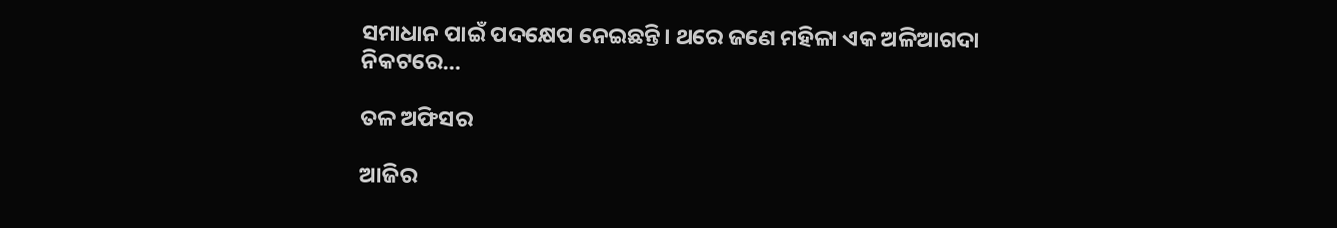ସମାଧାନ ପାଇଁ ପଦକ୍ଷେପ ନେଇଛନ୍ତି। ଥରେ ଜଣେ ମହିଳା ଏକ ଅଳିଆଗଦା ନିକଟରେ…

ତଳ ଅଫିସର

ଆଜିର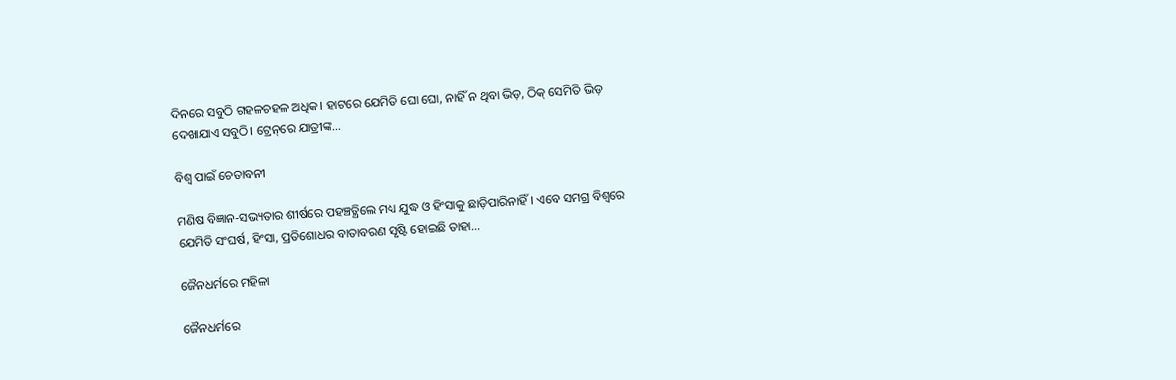ଦିନରେ ସବୁଠି ଗହଳଚହଳ ଅଧିକ। ହାଟରେ ଯେମିତି ଘୋ ଘୋ, ନାହିଁ ନ ଥିବା ଭିଡ଼, ଠିକ୍‌ ସେମିତି ଭିଡ଼ ଦେଖାଯାଏ ସବୁଠି। ଟ୍ରେନ୍‌ରେ ଯାତ୍ରୀଙ୍କ…

ବିଶ୍ୱ ପାଇଁ ଚେତାବନୀ

ମଣିଷ ବିଜ୍ଞାନ-ସଭ୍ୟତାର ଶୀର୍ଷରେ ପହଞ୍ଚତ୍ଥିଲେ ମଧ୍ୟ ଯୁଦ୍ଧ ଓ ହିଂସାକୁ ଛାଡ଼ିପାରିନାହିଁ। ଏବେ ସମଗ୍ର ବିଶ୍ୱରେ ଯେମିତି ସଂଘର୍ଷ, ହିଂସା, ପ୍ରତିଶୋଧର ବାତାବରଣ ସୃଷ୍ଟି ହୋଇଛି ତାହା…

ଜୈନଧର୍ମରେ ମହିଳା

ଜୈନଧର୍ମରେ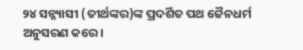୨୪ ସନ୍ନ୍ୟାସୀ (ତୀର୍ଥଙ୍କର)ଙ୍କ ପ୍ରଦର୍ଶିତ ପଥ ଜୈନଧର୍ମ ଅନୁସରଣ କରେ।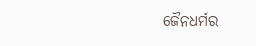ଜୈନଧର୍ମର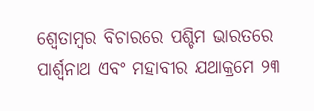ଶ୍ୱେତାମ୍ବର ବିଚାରରେ ପଶ୍ଚିମ ଭାରତରେ ପାର୍ଶ୍ୱନାଥ ଏବଂ ମହାବୀର ଯଥାକ୍ରମେ ୨୩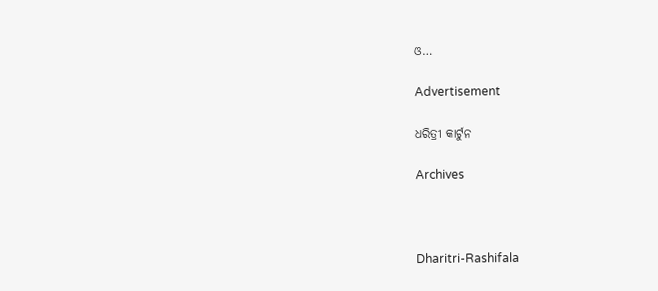ଓ…

Advertisement

ଧରିତ୍ରୀ କାର୍ଟୁନ

Archives



Dharitri-Rashifala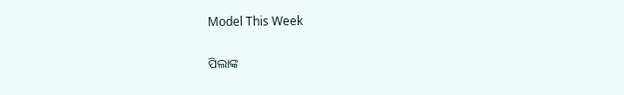Model This Week

ପିଲାଙ୍କ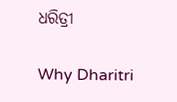ଧରିତ୍ରୀ

Why Dharitri